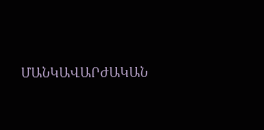ՄԱՆԿԱՎԱՐԺԱԿԱՆ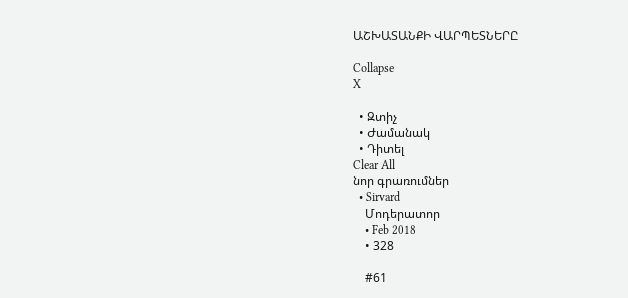ԱՇԽԱՏԱՆՔԻ ՎԱՐՊԵՏՆԵՐԸ

Collapse
X

  • Զտիչ
  • Ժամանակ
  • Դիտել
Clear All
նոր գրառումներ
  • Sirvard
    Մոդերատոր
    • Feb 2018
    • 328

    #61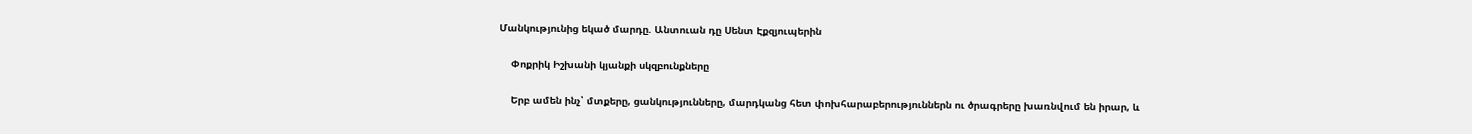Մանկությունից եկած մարդը. Անտուան դը Սենտ Էքզյուպերին

    Փոքրիկ Իշխանի կյանքի սկզբունքները

    Երբ ամեն ինչ՝ մտքերը, ցանկությունները, մարդկանց հետ փոխհարաբերություններն ու ծրագրերը խառնվում են իրար, և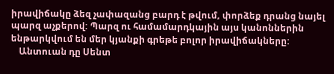իրավիճակը ձեզ չափազանց բարդ է թվում, փորձեք դրանց նայել պարզ աչքերով: Պարզ ու համամարդկային այս կանոններին ենթարկվում են մեր կյանքի գրեթե բոլոր իրավիճակները:
    Անտուան դը Սենտ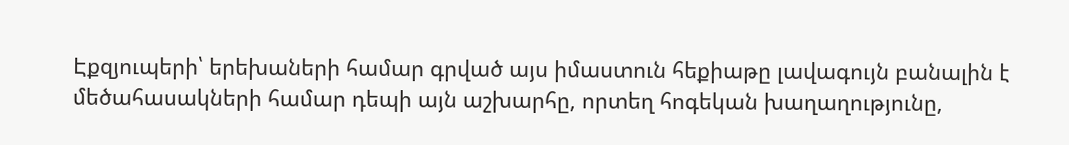Էքզյուպերի՝ երեխաների համար գրված այս իմաստուն հեքիաթը լավագույն բանալին է մեծահասակների համար դեպի այն աշխարհը, որտեղ հոգեկան խաղաղությունը,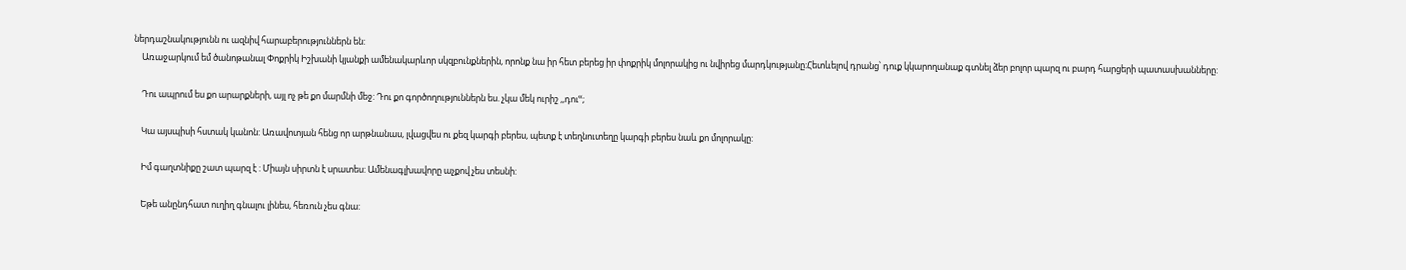ներդաշնակությունն ու ազնիվ հարաբերություններն են:
    Առաջարկում եմ ծանոթանալ Փոքրիկ Իշխանի կյանքի ամենակարևոր սկզբունքներին, որոնք նա իր հետ բերեց իր փոքրիկ մոլորակից ու նվիրեց մարդկությանը:Հետևելով դրանց՝ դուք կկարողանաք գտնել ձեր բոլոր պարզ ու բարդ հարցերի պատասխանները:

    Դու ապրում ես քո արարքների, այլ ոչ թե քո մարմնի մեջ: Դու քո գործողություններն ես. չկա մեկ ուրիշ ,,դուՙՙ;

    Կա այսպիսի հստակ կանոն: Առավոտյան հենց որ արթնանաս, լվացվես ու քեզ կարգի բերես, պետք է տեղնուտեղը կարգի բերես նաև քո մոլորակը:

    Իմ գաղտնիքը շատ պարզ է : Միայն սիրտն է սրատես: Ամենագլխավորը աչքով չես տեսնի:

    Եթե անընդհատ ուղիղ գնալու լինես, հեռուն չես գնա: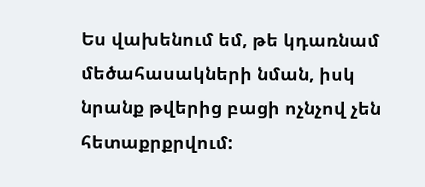Ես վախենում եմ, թե կդառնամ մեծահասակների նման, իսկ նրանք թվերից բացի ոչնչով չեն հետաքրքրվում: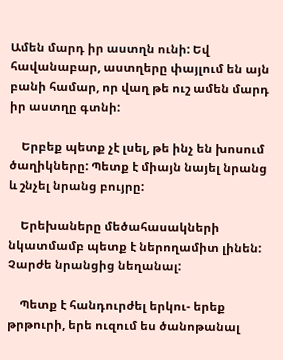Ամեն մարդ իր աստղն ունի: Եվ հավանաբար, աստղերը փայլում են այն բանի համար, որ վաղ թե ուշ ամեն մարդ իր աստղը գտնի:

    Երբեք պետք չէ լսել, թե ինչ են խոսում ծաղիկները: Պետք է միայն նայել նրանց և շնչել նրանց բույրը:

    Երեխաները մեծահասակների նկատմամբ պետք է ներողամիտ լինեն: Չարժե նրանցից նեղանալ:

    Պետք է հանդուրժել երկու- երեք թրթուրի, երե ուզում ես ծանոթանալ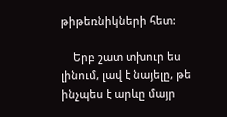թիթեռնիկների հետ:

    Երբ շատ տխուր ես լինում, լավ է նայելը, թե ինչպես է արևը մայր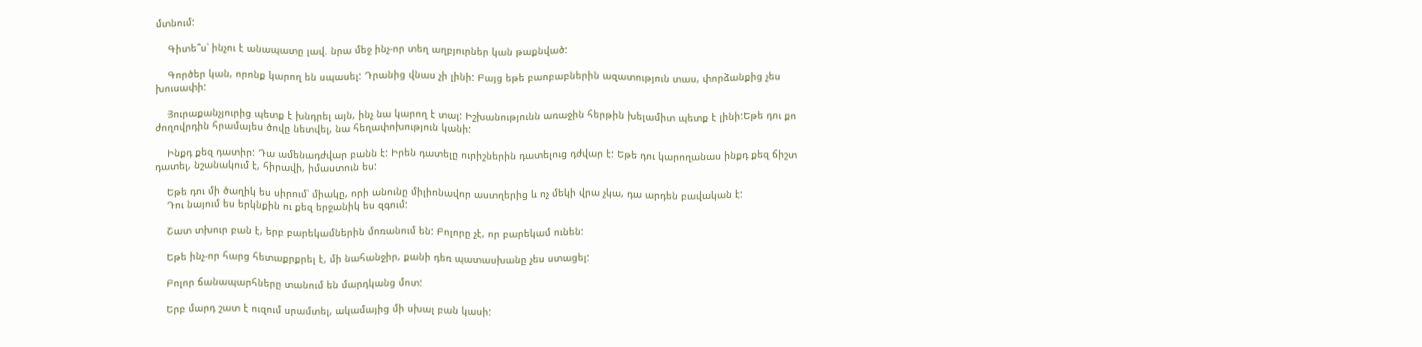մտնում:

    Գիտե՞ս՝ ինչու է անապատը լավ. նրա մեջ ինչ-որ տեղ աղբյուրներ կան թաքնված:

    Գործեր կան, որոնք կարող են սպասել: Դրանից վնաս չի լինի: Բայց եթե բաոբաբներին ազատություն տաս, փորձանքից չես խուսափի:

    Յուրաքանչյուրից պետք է խնդրել այն, ինչ նա կարող է տալ: Իշխանությունն առաջին հերթին խելամիտ պետք է լինի:Եթե դու քո ժողովրդին հրամայես ծովը նետվել, նա հեղափոխություն կանի:

    Ինքդ քեզ դատիր: Դա ամենադժվար բանն է: Իրեն դատելը ուրիշներին դատելուց դժվար է: Եթե դու կարողանաս ինքդ քեզ ճիշտ դատել, նշանակում է, հիրավի, իմաստուն ես:

    Եթե դու մի ծաղիկ ես սիրում՝ միակը, որի անունը միլիոնավոր աստղերից և ոչ մեկի վրա չկա, դա արդեն բավական է:
    Դու նայում ես երկնքին ու քեզ երջանիկ ես զգում:

    Շատ տխուր բան է, երբ բարեկամներին մոռանում են: Բոլորը չէ, որ բարեկամ ունեն:

    Եթե ինչ-որ հարց հետաքրքրել է, մի նահանջիր, քանի դեռ պատասխանը չես ստացել:

    Բոլոր ճանապարհները տանում են մարդկանց մոտ:

    Երբ մարդ շատ է ուզում սրամտել, ակամայից մի սխալ բան կասի: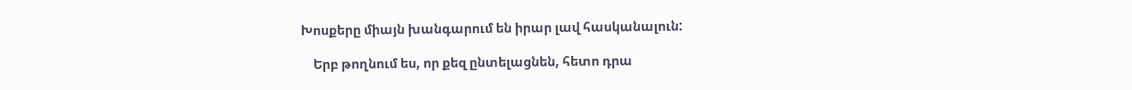Խոսքերը միայն խանգարում են իրար լավ հասկանալուն:

    Երբ թողնում ես, որ քեզ ընտելացնեն, հետո դրա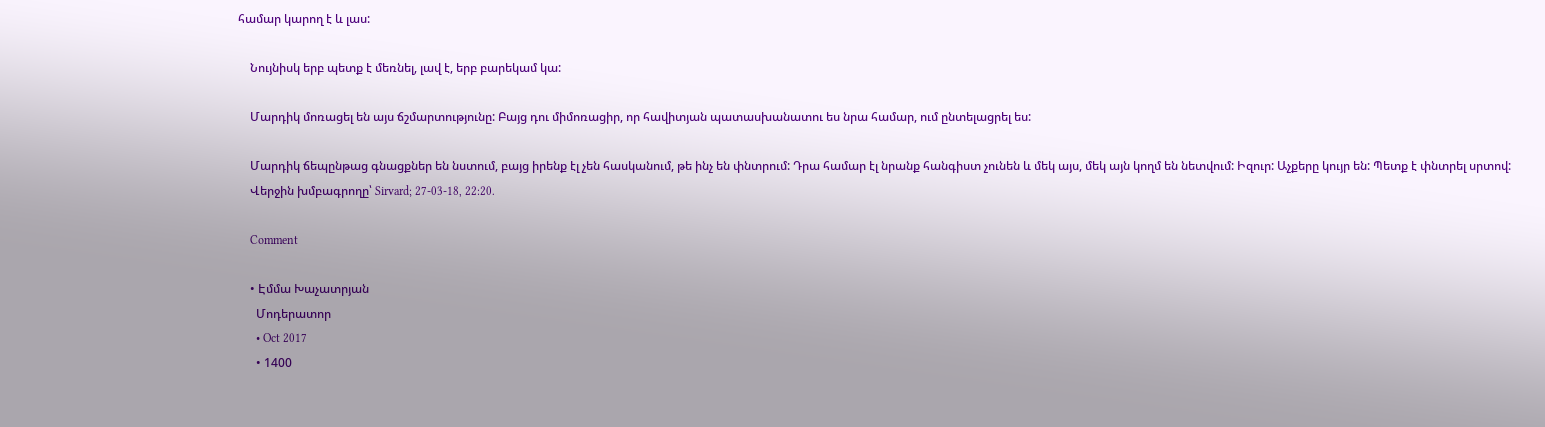համար կարող է և լաս:

    Նույնիսկ երբ պետք է մեռնել, լավ է, երբ բարեկամ կա:

    Մարդիկ մոռացել են այս ճշմարտությունը: Բայց դու միմոռացիր, որ հավիտյան պատասխանատու ես նրա համար, ում ընտելացրել ես:

    Մարդիկ ճեպընթաց գնացքներ են նստում, բայց իրենք էլ չեն հասկանում, թե ինչ են փնտրում: Դրա համար էլ նրանք հանգիստ չունեն և մեկ այս, մեկ այն կողմ են նետվում: Իզուր: Աչքերը կույր են: Պետք է փնտրել սրտով:
    Վերջին խմբագրողը՝ Sirvard; 27-03-18, 22:20.

    Comment

    • Էմմա Խաչատրյան
      Մոդերատոր
      • Oct 2017
      • 1400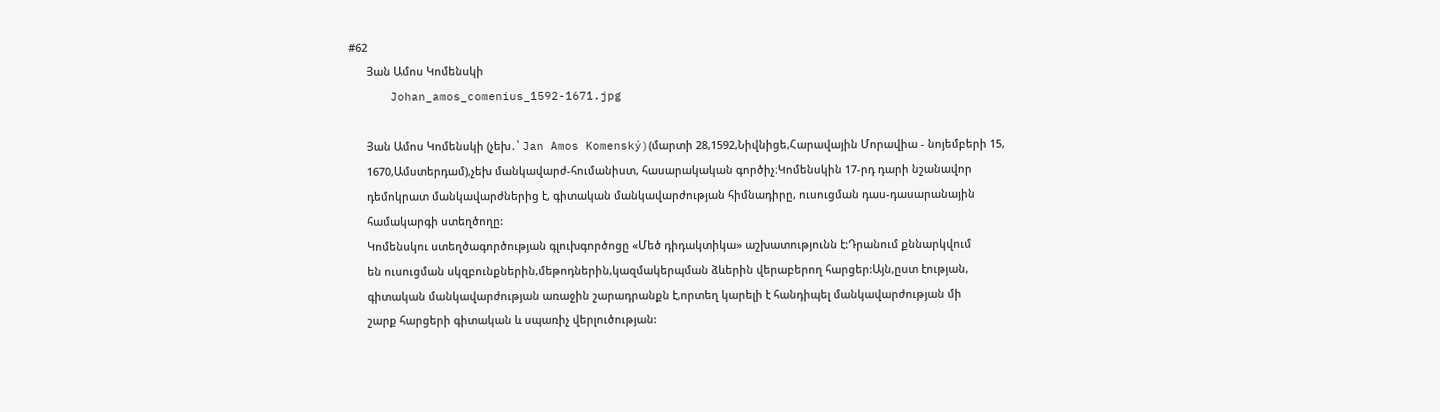#62
      Յան Ամոս Կոմենսկի
      Johan_amos_comenius_1592-1671.jpg

      Յան Ամոս Կոմենսկի (չեխ․՝ Jan Amos Komenský)(մարտի 28,1592,Նիվնիցե,Հարավային Մորավիա - նոյեմբերի 15,
      1670,Ամստերդամ),չեխ մանկավարժ-հումանիստ, հասարակական գործիչ։Կոմենսկին 17-րդ դարի նշանավոր
      դեմոկրատ մանկավարժներից է, գիտական մանկավարժության հիմնադիրը, ուսուցման դաս-դասարանային
      համակարգի ստեղծողը:
      Կոմենսկու ստեղծագործության գլուխգործոցը «Մեծ դիդակտիկա» աշխատությունն է:Դրանում քննարկվում
      են ուսուցման սկզբունքներին,մեթոդներին,կազմակերպման ձևերին վերաբերող հարցեր:Այն,ըստ էության,
      գիտական մանկավարժության առաջին շարադրանքն է,որտեղ կարելի է հանդիպել մանկավարժության մի
      շարք հարցերի գիտական և սպառիչ վերլուծության: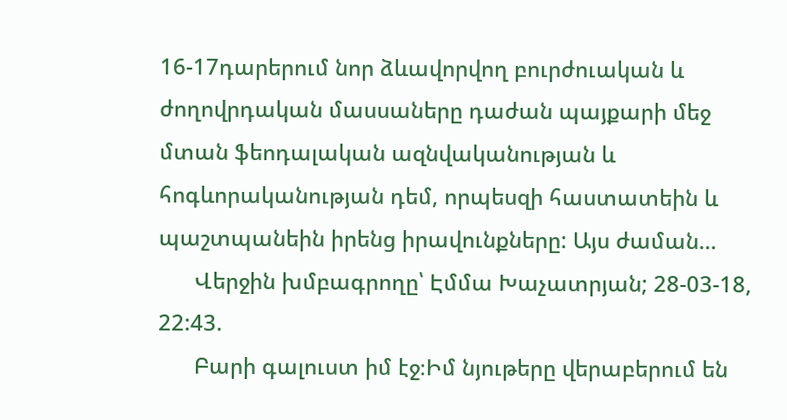16-17դարերում նոր ձևավորվող բուրժուական և ժողովրդական մասսաները դաժան պայքարի մեջ մտան ֆեոդալական ազնվականության և հոգևորականության դեմ, որպեսզի հաստատեին և պաշտպանեին իրենց իրավունքները: Այս ժաման…
      Վերջին խմբագրողը՝ Էմմա Խաչատրյան; 28-03-18, 22:43.
      Բարի գալուստ իմ էջ։Իմ նյութերը վերաբերում են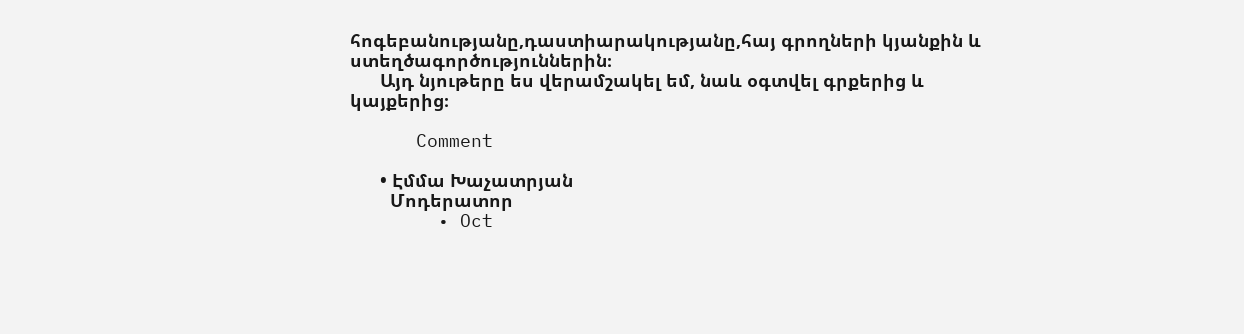հոգեբանությանը,դաստիարակությանը,հայ գրողների կյանքին և ստեղծագործություններին։
      Այդ նյութերը ես վերամշակել եմ, նաև օգտվել գրքերից և կայքերից։

      Comment

      • Էմմա Խաչատրյան
        Մոդերատոր
        • Oct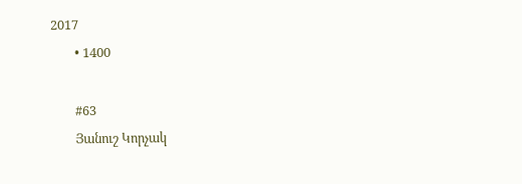2017
        • 1400

        #63
        Յանուշ Կորչակ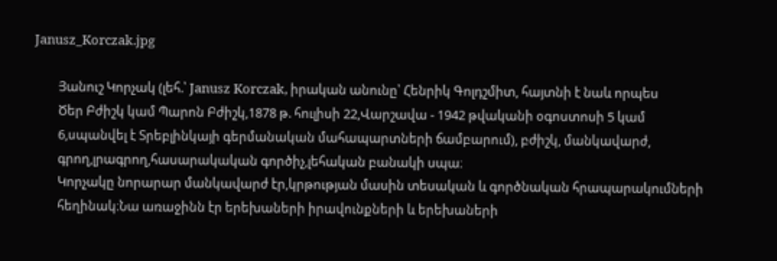Janusz_Korczak.jpg

        Յանուշ Կորչակ (լեհ.՝ Janusz Korczak, իրական անունը՝ Հենրիկ Գոլդշմիտ, հայտնի է նաև որպես
        Ծեր Բժիշկ կամ Պարոն Բժիշկ,1878 թ. հուլիսի 22,Վարշավա - 1942 թվականի օգոստոսի 5 կամ
        6,սպանվել է Տրեբլինկայի գերմանական մահապարտների ճամբարում), բժիշկ, մանկավարժ,
        գրող,լրագրող,հասարակական գործիչ,լեհական բանակի սպա։
        Կորչակը նորարար մանկավարժ էր,կրթության մասին տեսական և գործնական հրապարակումների
        հեղինակ։Նա առաջինն էր երեխաների իրավունքների և երեխաների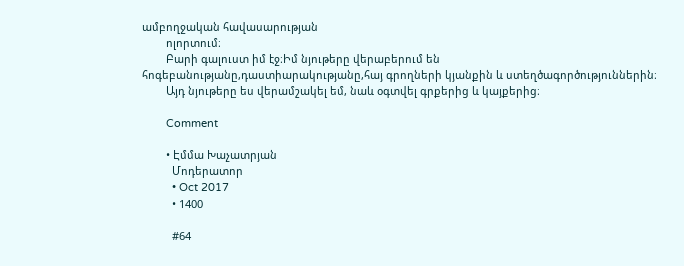ամբողջական հավասարության
        ոլորտում։
        Բարի գալուստ իմ էջ։Իմ նյութերը վերաբերում են հոգեբանությանը,դաստիարակությանը,հայ գրողների կյանքին և ստեղծագործություններին։
        Այդ նյութերը ես վերամշակել եմ, նաև օգտվել գրքերից և կայքերից։

        Comment

        • Էմմա Խաչատրյան
          Մոդերատոր
          • Oct 2017
          • 1400

          #64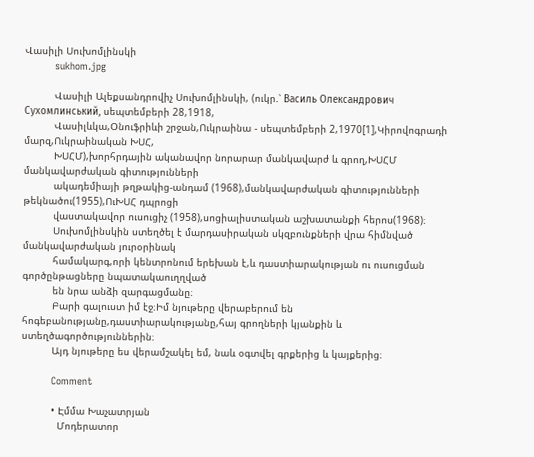Վասիլի Սուխոմլինսկի
          sukhom.jpg

          Վասիլի Ալեքսանդրովիչ Սուխոմլինսկի, (ուկր.՝ Василь Олександрович Сухомлинський, սեպտեմբերի 28,1918,
          Վասիլևկա,Օնուֆրիևի շրջան,Ուկրաինա - սեպտեմբերի 2,1970[1],Կիրովոգրադի մարզ,Ուկրաինական ԽՍՀ,
          ԽՍՀՄ),խորհրդային ականավոր նորարար մանկավարժ և գրող,ԽՍՀՄ մանկավարժական գիտությունների
          ակադեմիայի թղթակից-անդամ (1968),մանկավարժական գիտությունների թեկնածու(1955),ՈւԽՍՀ դպրոցի
          վաստակավոր ուսուցիչ (1958),սոցիալիստական աշխատանքի հերոս(1968)։
          Սուխոմլինսկին ստեղծել է մարդասիրական սկզբունքների վրա հիմնված մանկավարժական յուրօրինակ
          համակարգ,որի կենտրոնում երեխան է,և դաստիարակության ու ուսուցման գործընթացները նպատակաուղղված
          են նրա անձի զարգացմանը։
          Բարի գալուստ իմ էջ։Իմ նյութերը վերաբերում են հոգեբանությանը,դաստիարակությանը,հայ գրողների կյանքին և ստեղծագործություններին։
          Այդ նյութերը ես վերամշակել եմ, նաև օգտվել գրքերից և կայքերից։

          Comment

          • Էմմա Խաչատրյան
            Մոդերատոր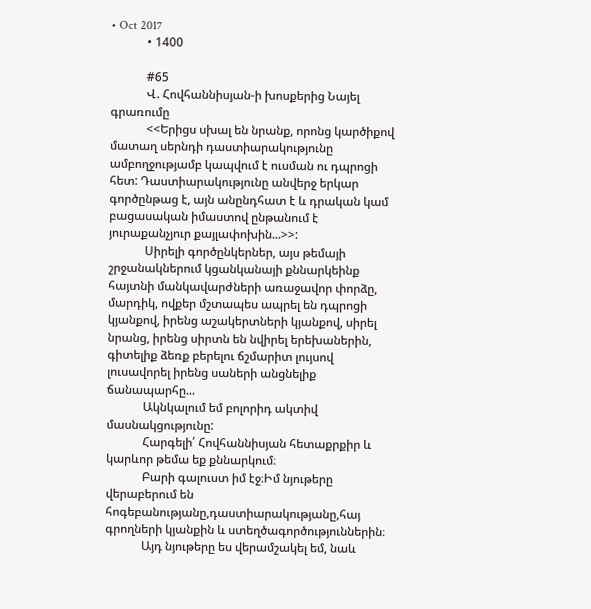• Oct 2017
            • 1400

            #65
            Վ. Հովհաննիսյան-ի խոսքերից Նայել գրառումը
            <<Երիցս սխալ են նրանք, որոնց կարծիքով մատաղ սերնդի դաստիարակությունը ամբողջությամբ կապվում է ուսման ու դպրոցի հետ: Դաստիարակությունը անվերջ երկար գործընթաց է, այն անընդհատ է և դրական կամ բացասական իմաստով ընթանում է յուրաքանչյուր քայլափոխին...>>:
            Սիրելի գործընկերներ, այս թեմայի շրջանակներում կցանկանայի քննարկեինք հայտնի մանկավարժների առաջավոր փորձը, մարդիկ, ովքեր մշտապես ապրել են դպրոցի կյանքով, իրենց աշակերտների կյանքով, սիրել նրանց, իրենց սիրտն են նվիրել երեխաներին, գիտելիք ձեռք բերելու ճշմարիտ լույսով լուսավորել իրենց սաների անցնելիք ճանապարհը...
            Ակնկալում եմ բոլորիդ ակտիվ մասնակցությունը:
            Հարգելի՛ Հովհաննիսյան հետաքրքիր և կարևոր թեմա եք քննարկում։
            Բարի գալուստ իմ էջ։Իմ նյութերը վերաբերում են հոգեբանությանը,դաստիարակությանը,հայ գրողների կյանքին և ստեղծագործություններին։
            Այդ նյութերը ես վերամշակել եմ, նաև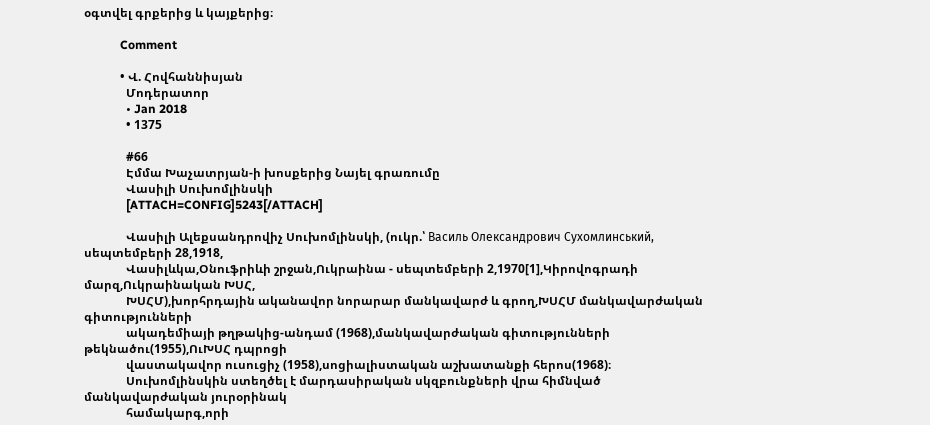օգտվել գրքերից և կայքերից։

            Comment

            • Վ. Հովհաննիսյան
              Մոդերատոր
              • Jan 2018
              • 1375

              #66
              Էմմա Խաչատրյան-ի խոսքերից Նայել գրառումը
              Վասիլի Սուխոմլինսկի
              [ATTACH=CONFIG]5243[/ATTACH]

              Վասիլի Ալեքսանդրովիչ Սուխոմլինսկի, (ուկր.՝ Василь Олександрович Сухомлинський, սեպտեմբերի 28,1918,
              Վասիլևկա,Օնուֆրիևի շրջան,Ուկրաինա - սեպտեմբերի 2,1970[1],Կիրովոգրադի մարզ,Ուկրաինական ԽՍՀ,
              ԽՍՀՄ),խորհրդային ականավոր նորարար մանկավարժ և գրող,ԽՍՀՄ մանկավարժական գիտությունների
              ակադեմիայի թղթակից-անդամ (1968),մանկավարժական գիտությունների թեկնածու(1955),ՈւԽՍՀ դպրոցի
              վաստակավոր ուսուցիչ (1958),սոցիալիստական աշխատանքի հերոս(1968)։
              Սուխոմլինսկին ստեղծել է մարդասիրական սկզբունքների վրա հիմնված մանկավարժական յուրօրինակ
              համակարգ,որի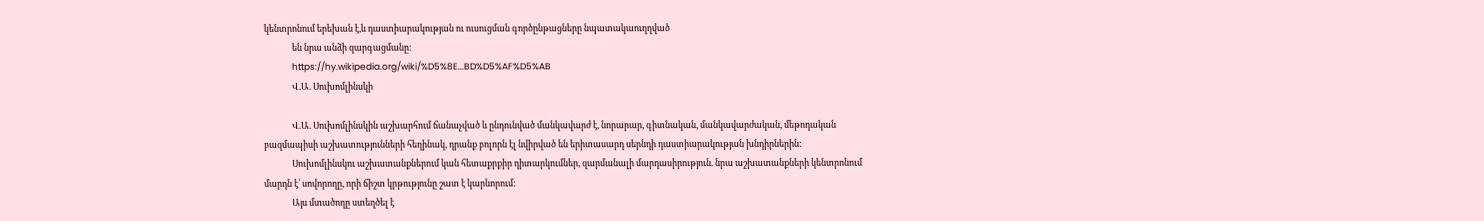կենտրոնում երեխան է,և դաստիարակության ու ուսուցման գործընթացները նպատակաուղղված
              են նրա անձի զարգացմանը։
              https://hy.wikipedia.org/wiki/%D5%8E...BD%D5%AF%D5%AB
              Վ.Ա. Սուխոմլինսկի

              Վ.Ա. Սուխոմլինսկին աշխարհում ճանաչված և ընդունված մանկավարժ է, նորարար, գիտնական, մանկավարժական, մեթոդական բազմապիսի աշխատությունների հեղինակ, դրանք բոլորն էլ նվիրված են երիտասարդ սերնդի դաստիարակության խնդիրներին:
              Սուխոմլինսկու աշխատանքներում կան հետաքրքիր դիտարկումներ, զարմանալի մարդասիրություն. նրա աշխատանքների կենտրոնում մարդն է՝ սովորողը, որի ճիշտ կրթությունը շատ է կարևորում:
              Այս մտածողը ստեղծել է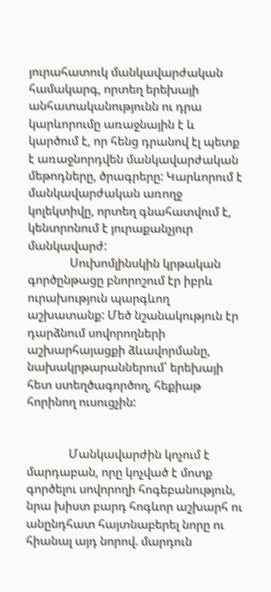յուրահատուկ մանկավարժական համակարգ, որտեղ երեխայի անհատականությունն ու դրա կարևորումը առաջնային է և կարծում է, որ հենց դրանով էլ պետք է առաջնորդվեն մանկավարժական մեթոդները, ծրագրերը: Կարևորում է մանկավարժական առողջ կոլեկտիվը, որտեղ գնահատվում է, կենտրոնում է յուրաքանչյուր մանկավարժ:
              Սուխոմլինսկին կրթական գործընթացը բնորոշում էր իբրև ուրախություն պարգևող աշխատանք: Մեծ նշանակություն էր դարձնում սովորողների աշխարհայացքի ձևավորմանը, նախակրթարաններում՝ երեխայի հետ ստեղծագործող, հեքիաթ հորինող ուսուցչին:


              Մանկավարժին կոչում է մարդաբան, որը կոչված է մոտք գործելու սովորողի հոգեբանություն, նրա խիստ բարդ հոգևոր աշխարհ ու անընդհատ հայտնաբերել նորը ու հիանալ այդ նորով. մարդուն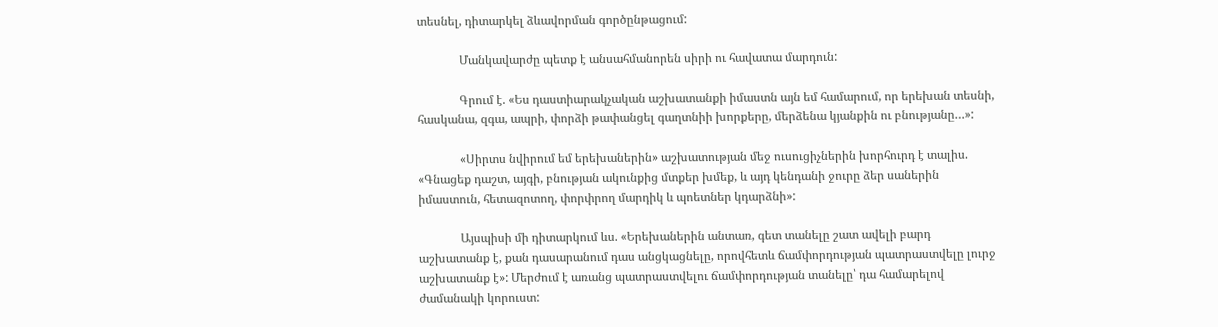տեսնել, դիտարկել ձևավորման գործընթացում:

              Մանկավարժը պետք է անսահմանորեն սիրի ու հավատա մարդուն:

              Գրում է. «Ես դաստիարակչական աշխատանքի իմաստն այն եմ համարում, որ երեխան տեսնի, հասկանա, զգա, ապրի, փորձի թափանցել գաղտնիի խորքերը, մերձենա կյանքին ու բնությանը…»:

              «Սիրտս նվիրում եմ երեխաներին» աշխատության մեջ ուսուցիչներին խորհուրդ է տալիս. «Գնացեք դաշտ, այգի, բնության ակունքից մտքեր խմեք, և այդ կենդանի ջուրը ձեր սաներին իմաստուն, հետազոտող, փորփրող մարդիկ և պոետներ կդարձնի»:

              Այսպիսի մի դիտարկում ևս. «Երեխաներին անտառ, գետ տանելը շատ ավելի բարդ աշխատանք է, քան դասարանում դաս անցկացնելը, որովհետև ճամփորդության պատրաստվելը լուրջ աշխատանք է»: Մերժում է առանց պատրաստվելու ճամփորդության տանելը՝ դա համարելով ժամանակի կորուստ: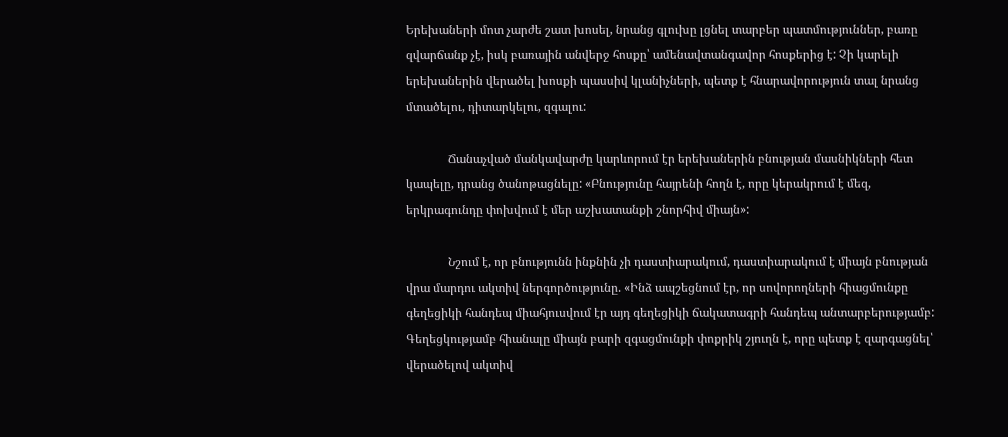Երեխաների մոտ չարժե շատ խոսել, նրանց գլուխը լցնել տարբեր պատմություններ, բառը զվարճանք չէ, իսկ բառային անվերջ հոսքը՝ ամենավտանգավոր հոսքերից է: Չի կարելի երեխաներին վերածել խոսքի պասսիվ կլանիչների, պետք է հնարավորություն տալ նրանց մտածելու, դիտարկելու, զգալու:

              Ճանաչված մանկավարժը կարևորում էր երեխաներին բնության մասնիկների հետ կապելը, դրանց ծանոթացնելը: «Բնությունը հայրենի հողն է, որը կերակրում է մեզ, երկրագունդը փոխվում է մեր աշխատանքի շնորհիվ միայն»:

              Նշում է, որ բնությունն ինքնին չի դաստիարակում, դաստիարակում է միայն բնության վրա մարդու ակտիվ ներգործությունը. «Ինձ ապշեցնում էր, որ սովորողների հիացմունքը գեղեցիկի հանդեպ միահյուսվում էր այդ գեղեցիկի ճակատագրի հանդեպ անտարբերությամբ: Գեղեցկությամբ հիանալը միայն բարի զգացմունքի փոքրիկ շյուղն է, որը պետք է զարգացնել՝ վերածելով ակտիվ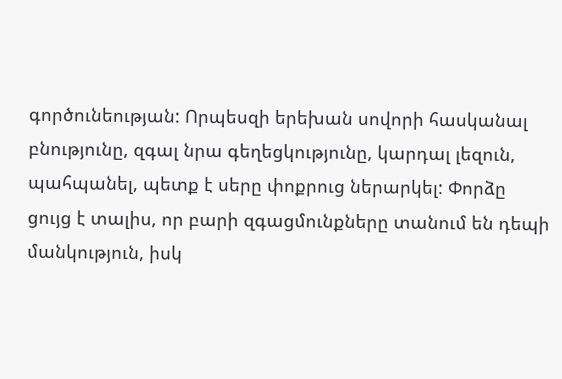գործունեության: Որպեսզի երեխան սովորի հասկանալ բնությունը, զգալ նրա գեղեցկությունը, կարդալ լեզուն, պահպանել, պետք է սերը փոքրուց ներարկել: Փորձը ցույց է տալիս, որ բարի զգացմունքները տանում են դեպի մանկություն, իսկ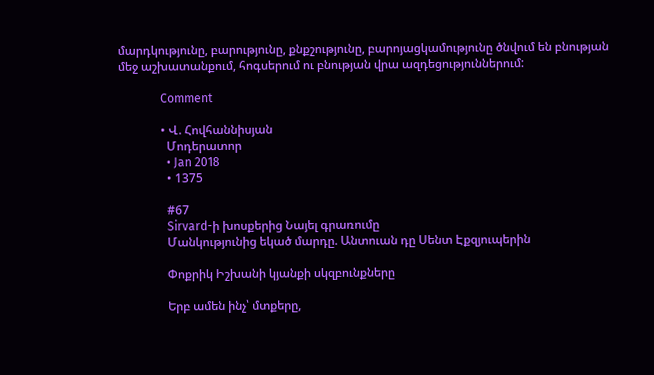մարդկությունը, բարությունը, քնքշությունը, բարոյացկամությունը ծնվում են բնության մեջ աշխատանքում, հոգսերում ու բնության վրա ազդեցություններում:

              Comment

              • Վ. Հովհաննիսյան
                Մոդերատոր
                • Jan 2018
                • 1375

                #67
                Sirvard-ի խոսքերից Նայել գրառումը
                Մանկությունից եկած մարդը. Անտուան դը Սենտ Էքզյուպերին

                Փոքրիկ Իշխանի կյանքի սկզբունքները

                Երբ ամեն ինչ՝ մտքերը,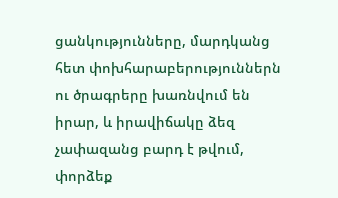ցանկությունները, մարդկանց հետ փոխհարաբերություններն ու ծրագրերը խառնվում են իրար, և իրավիճակը ձեզ չափազանց բարդ է թվում, փորձեք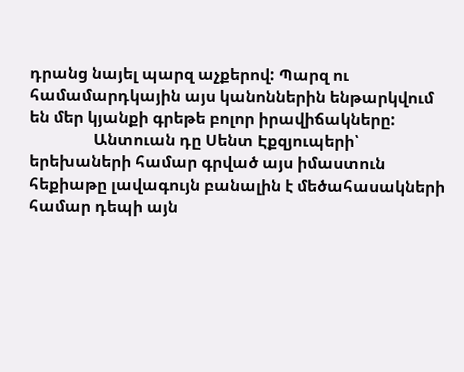դրանց նայել պարզ աչքերով: Պարզ ու համամարդկային այս կանոններին ենթարկվում են մեր կյանքի գրեթե բոլոր իրավիճակները:
                Անտուան դը Սենտ Էքզյուպերի՝ երեխաների համար գրված այս իմաստուն հեքիաթը լավագույն բանալին է մեծահասակների համար դեպի այն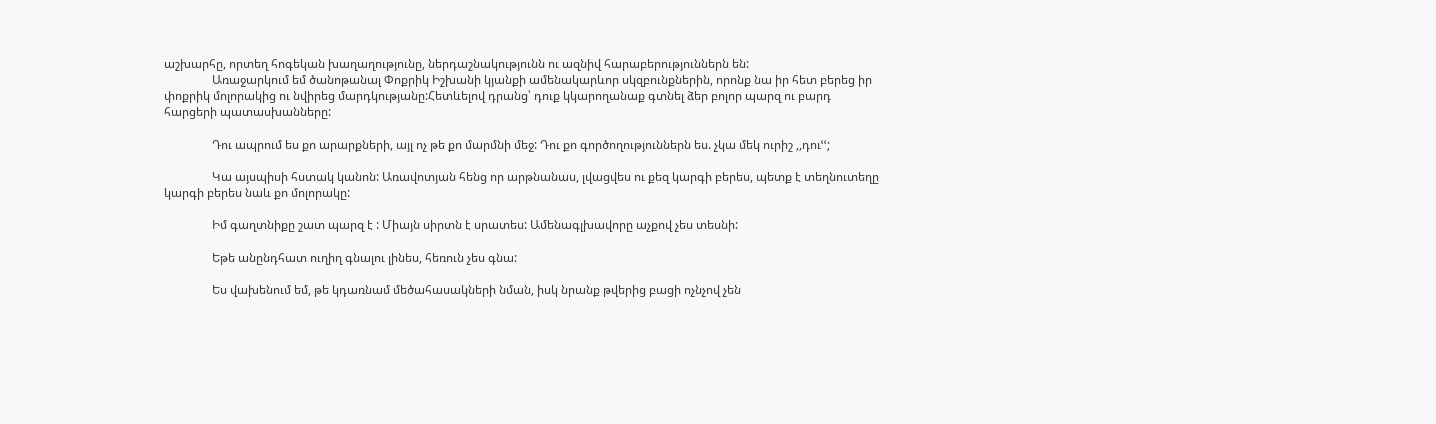աշխարհը, որտեղ հոգեկան խաղաղությունը, ներդաշնակությունն ու ազնիվ հարաբերություններն են:
                Առաջարկում եմ ծանոթանալ Փոքրիկ Իշխանի կյանքի ամենակարևոր սկզբունքներին, որոնք նա իր հետ բերեց իր փոքրիկ մոլորակից ու նվիրեց մարդկությանը:Հետևելով դրանց՝ դուք կկարողանաք գտնել ձեր բոլոր պարզ ու բարդ հարցերի պատասխանները:

                Դու ապրում ես քո արարքների, այլ ոչ թե քո մարմնի մեջ: Դու քո գործողություններն ես. չկա մեկ ուրիշ ,,դուՙՙ;

                Կա այսպիսի հստակ կանոն: Առավոտյան հենց որ արթնանաս, լվացվես ու քեզ կարգի բերես, պետք է տեղնուտեղը կարգի բերես նաև քո մոլորակը:

                Իմ գաղտնիքը շատ պարզ է : Միայն սիրտն է սրատես: Ամենագլխավորը աչքով չես տեսնի:

                Եթե անընդհատ ուղիղ գնալու լինես, հեռուն չես գնա:

                Ես վախենում եմ, թե կդառնամ մեծահասակների նման, իսկ նրանք թվերից բացի ոչնչով չեն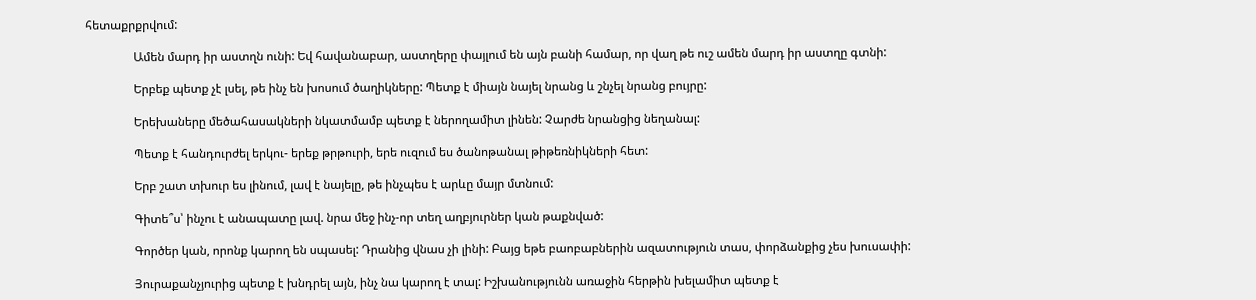հետաքրքրվում:

                Ամեն մարդ իր աստղն ունի: Եվ հավանաբար, աստղերը փայլում են այն բանի համար, որ վաղ թե ուշ ամեն մարդ իր աստղը գտնի:

                Երբեք պետք չէ լսել, թե ինչ են խոսում ծաղիկները: Պետք է միայն նայել նրանց և շնչել նրանց բույրը:

                Երեխաները մեծահասակների նկատմամբ պետք է ներողամիտ լինեն: Չարժե նրանցից նեղանալ:

                Պետք է հանդուրժել երկու- երեք թրթուրի, երե ուզում ես ծանոթանալ թիթեռնիկների հետ:

                Երբ շատ տխուր ես լինում, լավ է նայելը, թե ինչպես է արևը մայր մտնում:

                Գիտե՞ս՝ ինչու է անապատը լավ. նրա մեջ ինչ-որ տեղ աղբյուրներ կան թաքնված:

                Գործեր կան, որոնք կարող են սպասել: Դրանից վնաս չի լինի: Բայց եթե բաոբաբներին ազատություն տաս, փորձանքից չես խուսափի:

                Յուրաքանչյուրից պետք է խնդրել այն, ինչ նա կարող է տալ: Իշխանությունն առաջին հերթին խելամիտ պետք է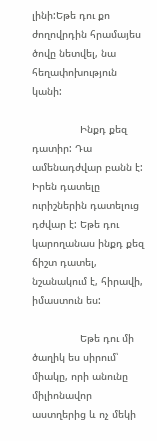լինի:Եթե դու քո ժողովրդին հրամայես ծովը նետվել, նա հեղափոխություն կանի:

                Ինքդ քեզ դատիր: Դա ամենադժվար բանն է: Իրեն դատելը ուրիշներին դատելուց դժվար է: Եթե դու կարողանաս ինքդ քեզ ճիշտ դատել, նշանակում է, հիրավի, իմաստուն ես:

                Եթե դու մի ծաղիկ ես սիրում՝ միակը, որի անունը միլիոնավոր աստղերից և ոչ մեկի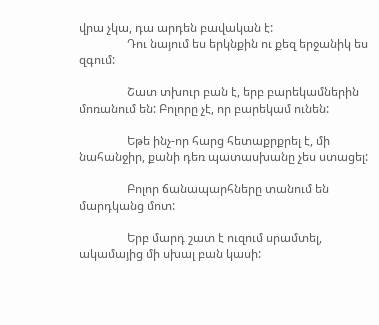վրա չկա, դա արդեն բավական է:
                Դու նայում ես երկնքին ու քեզ երջանիկ ես զգում:

                Շատ տխուր բան է, երբ բարեկամներին մոռանում են: Բոլորը չէ, որ բարեկամ ունեն:

                Եթե ինչ-որ հարց հետաքրքրել է, մի նահանջիր, քանի դեռ պատասխանը չես ստացել:

                Բոլոր ճանապարհները տանում են մարդկանց մոտ:

                Երբ մարդ շատ է ուզում սրամտել, ակամայից մի սխալ բան կասի: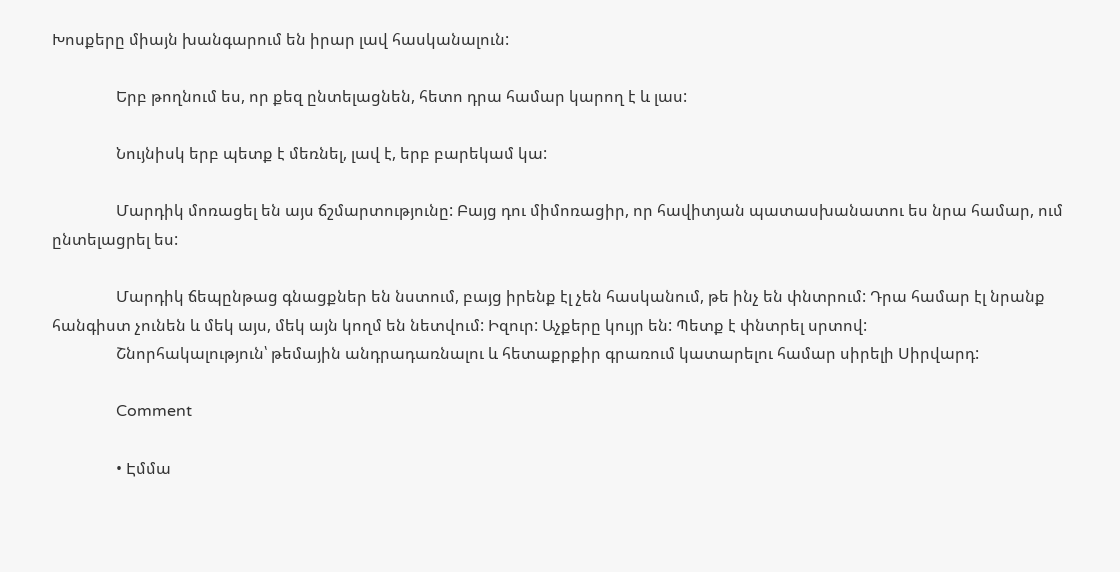Խոսքերը միայն խանգարում են իրար լավ հասկանալուն:

                Երբ թողնում ես, որ քեզ ընտելացնեն, հետո դրա համար կարող է և լաս:

                Նույնիսկ երբ պետք է մեռնել, լավ է, երբ բարեկամ կա:

                Մարդիկ մոռացել են այս ճշմարտությունը: Բայց դու միմոռացիր, որ հավիտյան պատասխանատու ես նրա համար, ում ընտելացրել ես:

                Մարդիկ ճեպընթաց գնացքներ են նստում, բայց իրենք էլ չեն հասկանում, թե ինչ են փնտրում: Դրա համար էլ նրանք հանգիստ չունեն և մեկ այս, մեկ այն կողմ են նետվում: Իզուր: Աչքերը կույր են: Պետք է փնտրել սրտով:
                Շնորհակալություն՝ թեմային անդրադառնալու և հետաքրքիր գրառում կատարելու համար սիրելի Սիրվարդ:

                Comment

                • Էմմա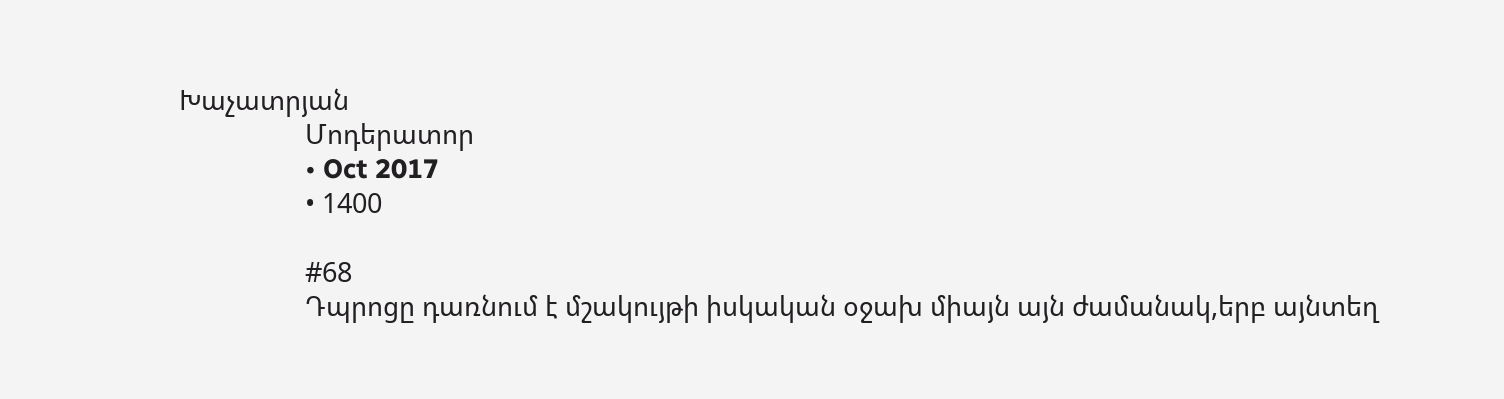Խաչատրյան
                  Մոդերատոր
                  • Oct 2017
                  • 1400

                  #68
                  Դպրոցը դառնում է մշակույթի իսկական օջախ միայն այն ժամանակ,երբ այնտեղ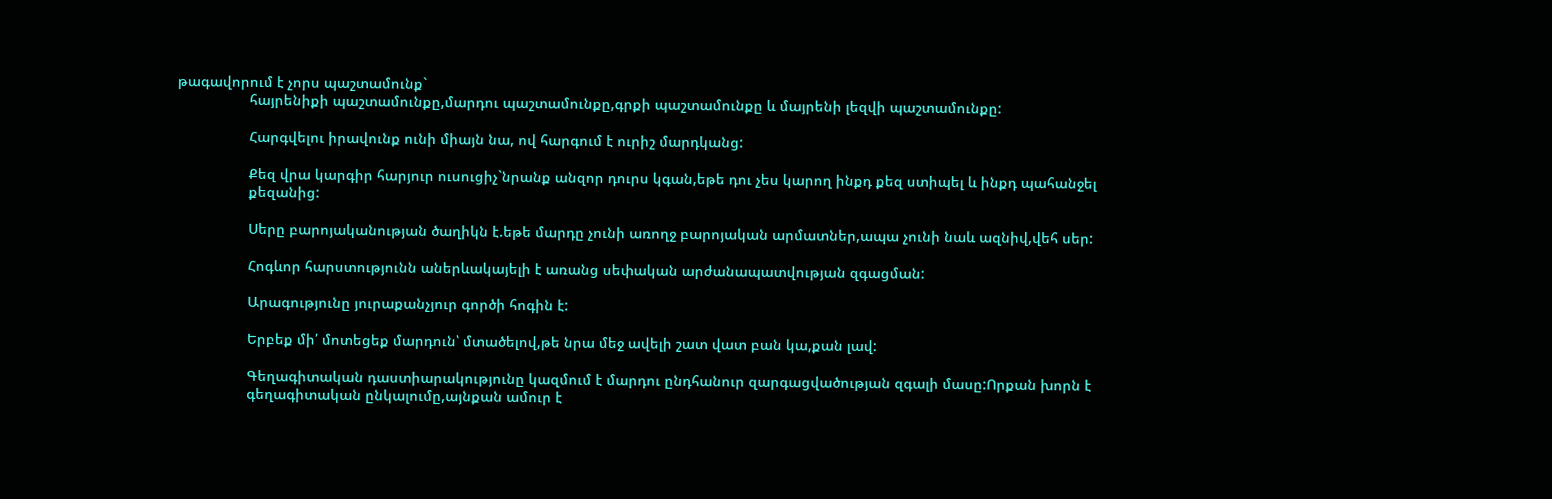թագավորում է չորս պաշտամունք`
                  հայրենիքի պաշտամունքը,մարդու պաշտամունքը,գրքի պաշտամունքը և մայրենի լեզվի պաշտամունքը:

                  Հարգվելու իրավունք ունի միայն նա, ով հարգում է ուրիշ մարդկանց:

                  Քեզ վրա կարգիր հարյուր ուսուցիչ`նրանք անզոր դուրս կգան,եթե դու չես կարող ինքդ քեզ ստիպել և ինքդ պահանջել
                  քեզանից:

                  Սերը բարոյականության ծաղիկն է.եթե մարդը չունի առողջ բարոյական արմատներ,ապա չունի նաև ազնիվ,վեհ սեր:

                  Հոգևոր հարստությունն աներևակայելի է առանց սեփական արժանապատվության զգացման:

                  Արագությունը յուրաքանչյուր գործի հոգին է:

                  Երբեք մի՛ մոտեցեք մարդուն՝ մտածելով,թե նրա մեջ ավելի շատ վատ բան կա,քան լավ:

                  Գեղագիտական դաստիարակությունը կազմում է մարդու ընդհանուր զարգացվածության զգալի մասը:Որքան խորն է
                  գեղագիտական ընկալումը,այնքան ամուր է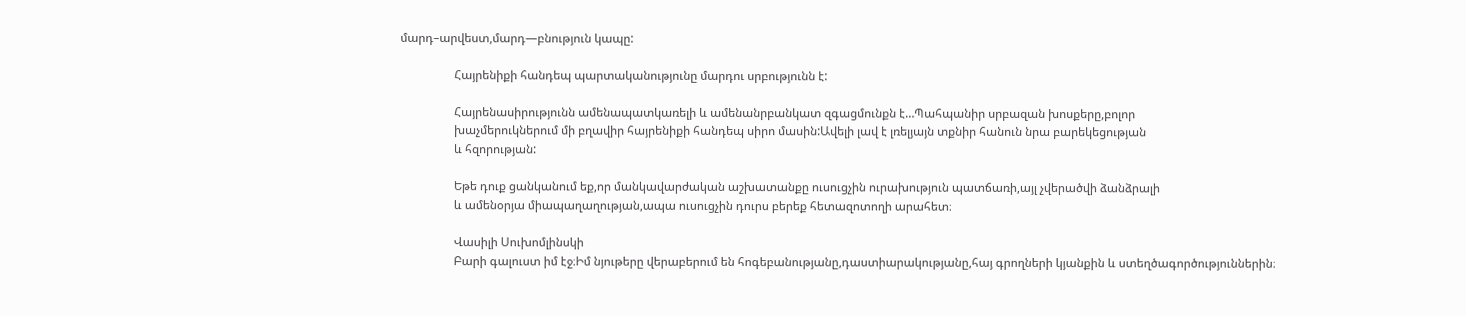մարդ–արվեստ,մարդ—բնություն կապը:

                  Հայրենիքի հանդեպ պարտականությունը մարդու սրբությունն է:

                  Հայրենասիրությունն ամենապատկառելի և ամենանրբանկատ զգացմունքն է…Պահպանիր սրբազան խոսքերը,բոլոր
                  խաչմերուկներում մի բղավիր հայրենիքի հանդեպ սիրո մասին:Ավելի լավ է լռելյայն տքնիր հանուն նրա բարեկեցության
                  և հզորության:

                  Եթե դուք ցանկանում եք,որ մանկավարժական աշխատանքը ուսուցչին ուրախություն պատճառի,այլ չվերածվի ձանձրալի
                  և ամենօրյա միապաղաղության,ապա ուսուցչին դուրս բերեք հետազոտողի արահետ։

                  Վասիլի Սուխոմլինսկի
                  Բարի գալուստ իմ էջ։Իմ նյութերը վերաբերում են հոգեբանությանը,դաստիարակությանը,հայ գրողների կյանքին և ստեղծագործություններին։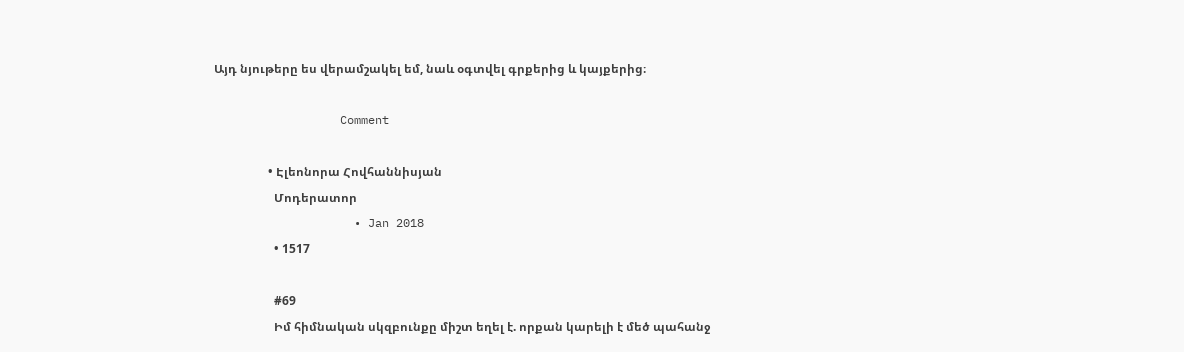Այդ նյութերը ես վերամշակել եմ, նաև օգտվել գրքերից և կայքերից։

                  Comment

                  • Էլեոնորա Հովհաննիսյան
                    Մոդերատոր
                    • Jan 2018
                    • 1517

                    #69
                    Իմ հիմնական սկզբունքը միշտ եղել է. որքան կարելի է մեծ պահանջ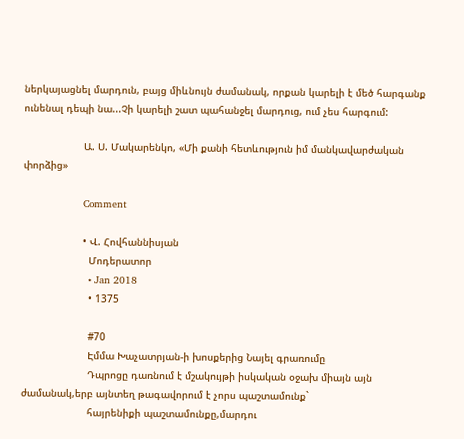ներկայացնել մարդուն, բայց միևնույն ժամանակ, որքան կարելի է մեծ հարգանք ունենալ դեպի նա...Չի կարելի շատ պահանջել մարդուց, ում չես հարգում:

                    Ա. Ս. Մակարենկո, «Մի քանի հետևություն իմ մանկավարժական փորձից»

                    Comment

                    • Վ. Հովհաննիսյան
                      Մոդերատոր
                      • Jan 2018
                      • 1375

                      #70
                      Էմմա Խաչատրյան-ի խոսքերից Նայել գրառումը
                      Դպրոցը դառնում է մշակույթի իսկական օջախ միայն այն ժամանակ,երբ այնտեղ թագավորում է չորս պաշտամունք`
                      հայրենիքի պաշտամունքը,մարդու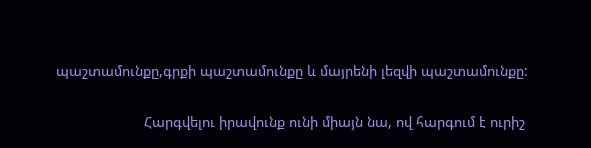պաշտամունքը,գրքի պաշտամունքը և մայրենի լեզվի պաշտամունքը:

                      Հարգվելու իրավունք ունի միայն նա, ով հարգում է ուրիշ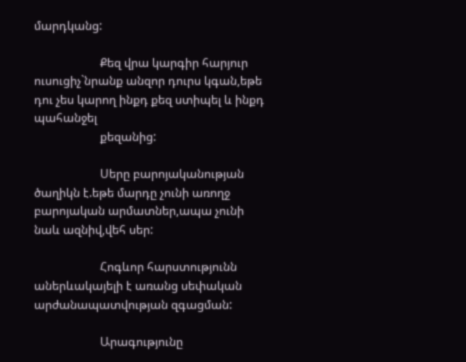մարդկանց:

                      Քեզ վրա կարգիր հարյուր ուսուցիչ`նրանք անզոր դուրս կգան,եթե դու չես կարող ինքդ քեզ ստիպել և ինքդ պահանջել
                      քեզանից:

                      Սերը բարոյականության ծաղիկն է.եթե մարդը չունի առողջ բարոյական արմատներ,ապա չունի նաև ազնիվ,վեհ սեր:

                      Հոգևոր հարստությունն աներևակայելի է առանց սեփական արժանապատվության զգացման:

                      Արագությունը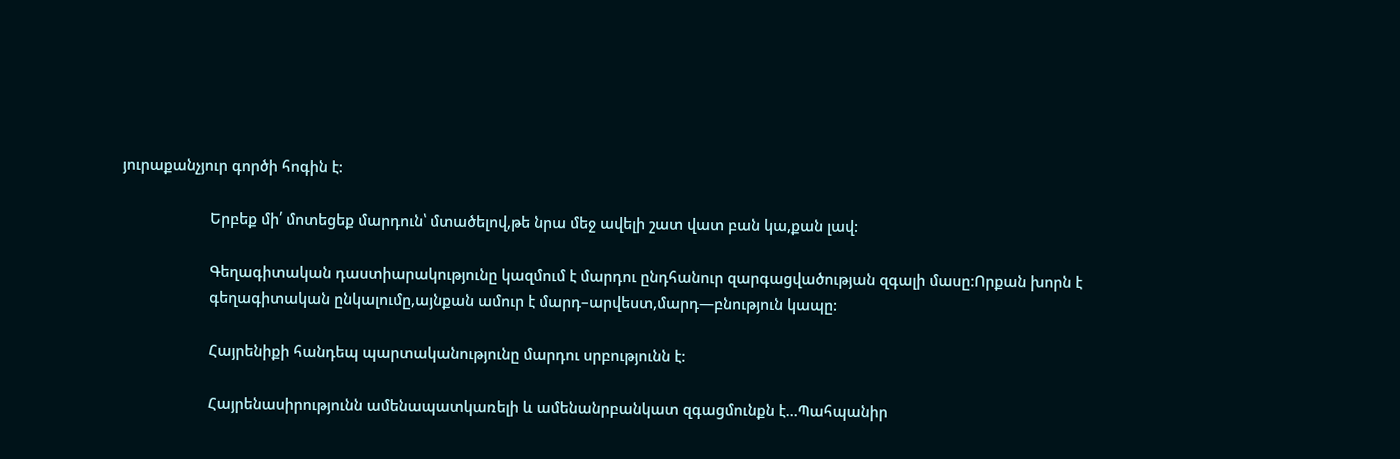յուրաքանչյուր գործի հոգին է:

                      Երբեք մի՛ մոտեցեք մարդուն՝ մտածելով,թե նրա մեջ ավելի շատ վատ բան կա,քան լավ:

                      Գեղագիտական դաստիարակությունը կազմում է մարդու ընդհանուր զարգացվածության զգալի մասը:Որքան խորն է
                      գեղագիտական ընկալումը,այնքան ամուր է մարդ–արվեստ,մարդ—բնություն կապը:

                      Հայրենիքի հանդեպ պարտականությունը մարդու սրբությունն է:

                      Հայրենասիրությունն ամենապատկառելի և ամենանրբանկատ զգացմունքն է…Պահպանիր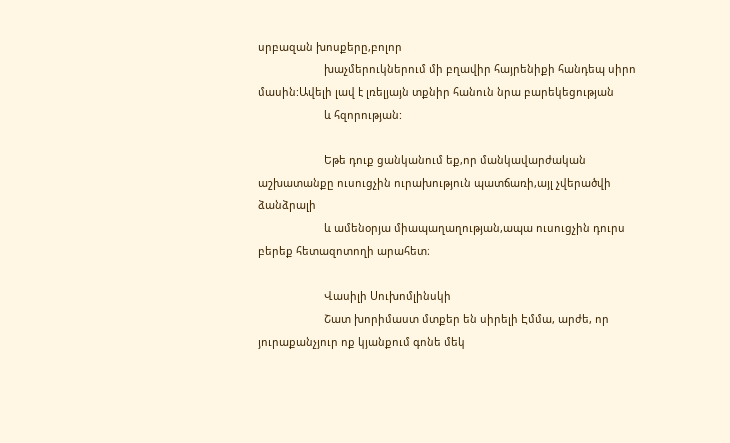սրբազան խոսքերը,բոլոր
                      խաչմերուկներում մի բղավիր հայրենիքի հանդեպ սիրո մասին:Ավելի լավ է լռելյայն տքնիր հանուն նրա բարեկեցության
                      և հզորության:

                      Եթե դուք ցանկանում եք,որ մանկավարժական աշխատանքը ուսուցչին ուրախություն պատճառի,այլ չվերածվի ձանձրալի
                      և ամենօրյա միապաղաղության,ապա ուսուցչին դուրս բերեք հետազոտողի արահետ։

                      Վասիլի Սուխոմլինսկի
                      Շատ խորիմաստ մտքեր են սիրելի Էմմա, արժե, որ յուրաքանչյուր ոք կյանքում գոնե մեկ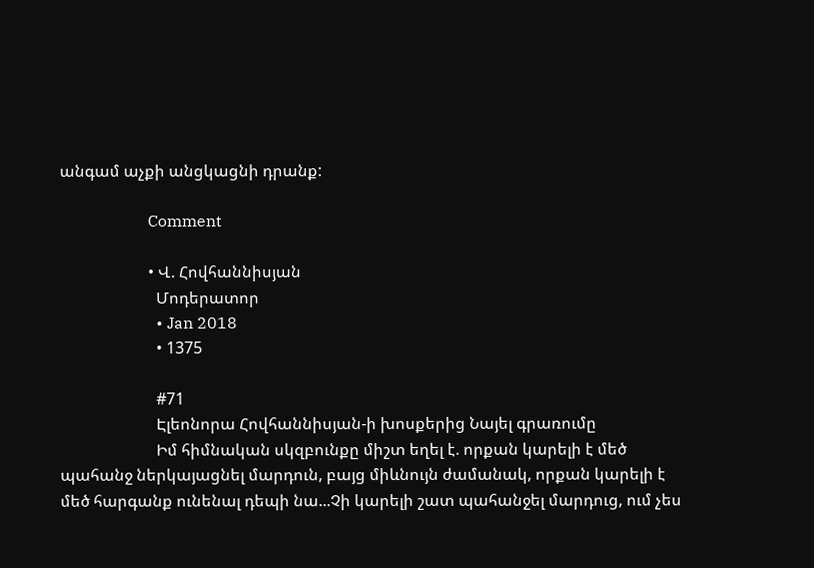անգամ աչքի անցկացնի դրանք:

                      Comment

                      • Վ. Հովհաննիսյան
                        Մոդերատոր
                        • Jan 2018
                        • 1375

                        #71
                        Էլեոնորա Հովհաննիսյան-ի խոսքերից Նայել գրառումը
                        Իմ հիմնական սկզբունքը միշտ եղել է. որքան կարելի է մեծ պահանջ ներկայացնել մարդուն, բայց միևնույն ժամանակ, որքան կարելի է մեծ հարգանք ունենալ դեպի նա...Չի կարելի շատ պահանջել մարդուց, ում չես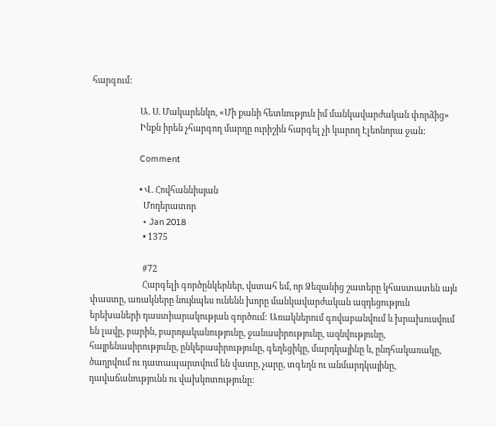հարգում:

                        Ա. Ս. Մակարենկո, «Մի քանի հետևություն իմ մանկավարժական փորձից»
                        Ինքն իրեն չհարգող մարդը ուրիշին հարգել չի կարող Էլեոնորա ջան:

                        Comment

                        • Վ. Հովհաննիսյան
                          Մոդերատոր
                          • Jan 2018
                          • 1375

                          #72
                          Հարգելի գործընկերներ, վստահ եմ, որ Ձեզանից շատերը կհաստատեն այն փաստը, առակները նույնպես ունենն խորը մանկավարժական ազդեցություն երեխաների դաստիարակության գործում: Առակներում գովաբանվում և խրախուսվում են լավը, բարին, բարոյականությունը, ջանասիրությունը, ազնվությունը, հայրենասիրությունը, ընկերասիրությունը, գեղեցիկը, մարդկայինը և, ընդհակառակը, ծաղրվում ու դատապարտվում են վատը, չարը, տգեղն ու անմարդկայինը, դավաճանությունն ու վախկոտությունը։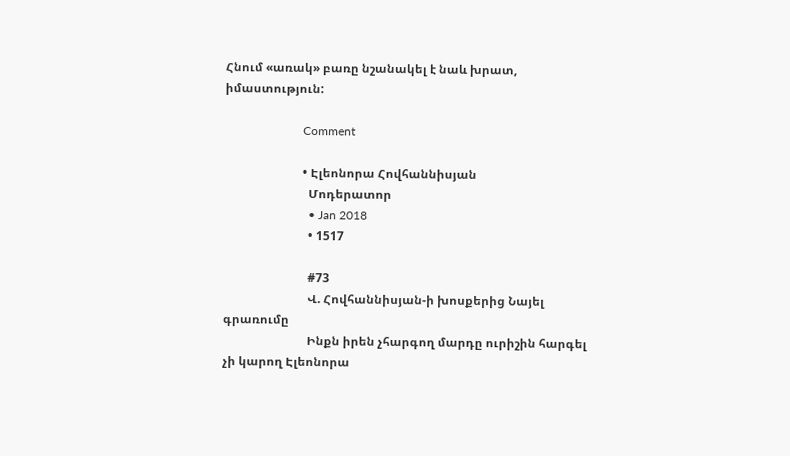Հնում «առակ» բառը նշանակել է նաև խրատ, իմաստություն:

                          Comment

                          • Էլեոնորա Հովհաննիսյան
                            Մոդերատոր
                            • Jan 2018
                            • 1517

                            #73
                            Վ. Հովհաննիսյան-ի խոսքերից Նայել գրառումը
                            Ինքն իրեն չհարգող մարդը ուրիշին հարգել չի կարող Էլեոնորա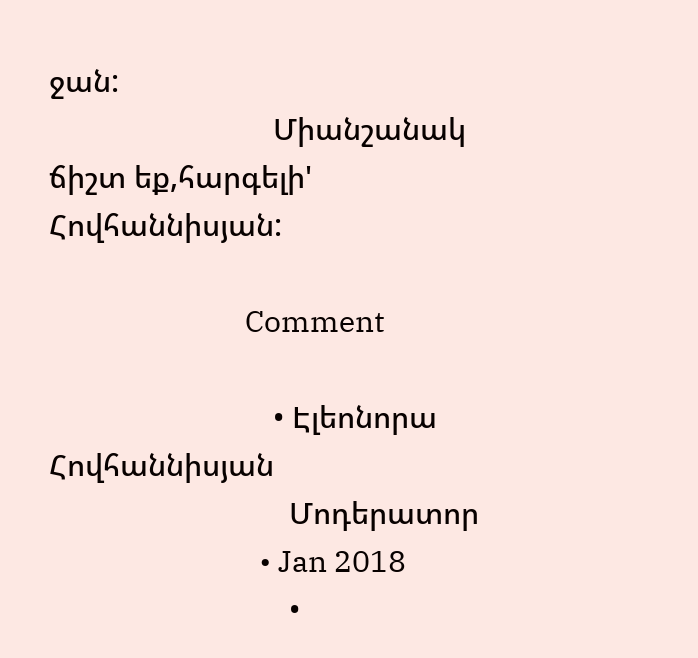ջան:
                            Միանշանակ ճիշտ եք,հարգելի' Հովհաննիսյան:

                            Comment

                            • Էլեոնորա Հովհաննիսյան
                              Մոդերատոր
                              • Jan 2018
                              •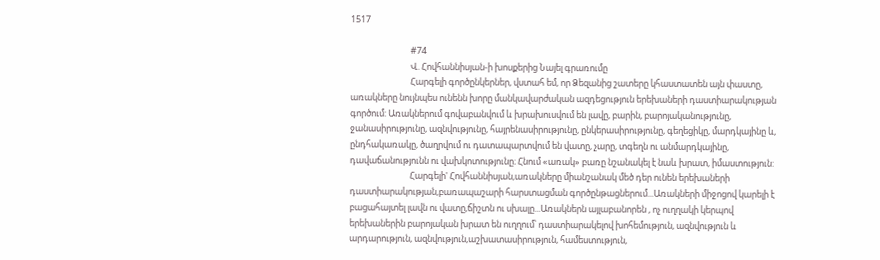1517

                              #74
                              Վ. Հովհաննիսյան-ի խոսքերից Նայել գրառումը
                              Հարգելի գործընկերներ, վստահ եմ, որ Ձեզանից շատերը կհաստատեն այն փաստը, առակները նույնպես ունենն խորը մանկավարժական ազդեցություն երեխաների դաստիարակության գործում: Առակներում գովաբանվում և խրախուսվում են լավը, բարին, բարոյականությունը, ջանասիրությունը, ազնվությունը, հայրենասիրությունը, ընկերասիրությունը, գեղեցիկը, մարդկայինը և, ընդհակառակը, ծաղրվում ու դատապարտվում են վատը, չարը, տգեղն ու անմարդկայինը, դավաճանությունն ու վախկոտությունը։ Հնում «առակ» բառը նշանակել է նաև խրատ, իմաստություն:
                              Հարգելի' Հովհաննիսյան,առակները միանշանակ մեծ դեր ունեն երեխաների դաստիարակության,բառապաշարի հարստացման գործընթացներում...Առակների միջոցով կարելի է բացահայտել լավն ու վատը,ճիշտն ու սխալը...Առակներն այլաբանորեն , ոչ ուղղակի կերպով երեխաներին բարոյական խրատ են ուղղում՝ դաստիարակելով խոհեմություն, ազնվություն և արդարություն, ազնվություն,աշխատասիրություն, համեստություն,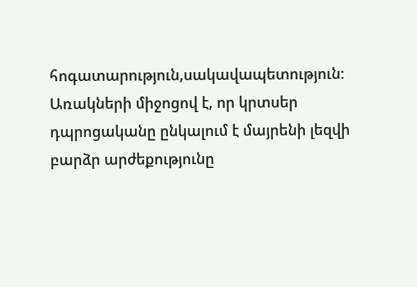հոգատարություն,սակավապետություն։ Առակների միջոցով է, որ կրտսեր դպրոցականը ընկալում է մայրենի լեզվի բարձր արժեքությունը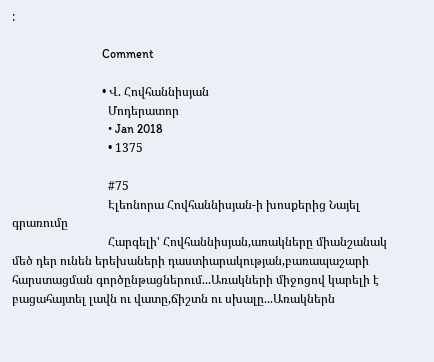:

                              Comment

                              • Վ. Հովհաննիսյան
                                Մոդերատոր
                                • Jan 2018
                                • 1375

                                #75
                                Էլեոնորա Հովհաննիսյան-ի խոսքերից Նայել գրառումը
                                Հարգելի' Հովհաննիսյան,առակները միանշանակ մեծ դեր ունեն երեխաների դաստիարակության,բառապաշարի հարստացման գործընթացներում...Առակների միջոցով կարելի է բացահայտել լավն ու վատը,ճիշտն ու սխալը...Առակներն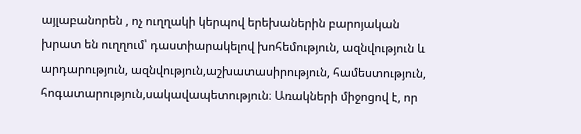այլաբանորեն , ոչ ուղղակի կերպով երեխաներին բարոյական խրատ են ուղղում՝ դաստիարակելով խոհեմություն, ազնվություն և արդարություն, ազնվություն,աշխատասիրություն, համեստություն, հոգատարություն,սակավապետություն։ Առակների միջոցով է, որ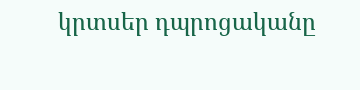կրտսեր դպրոցականը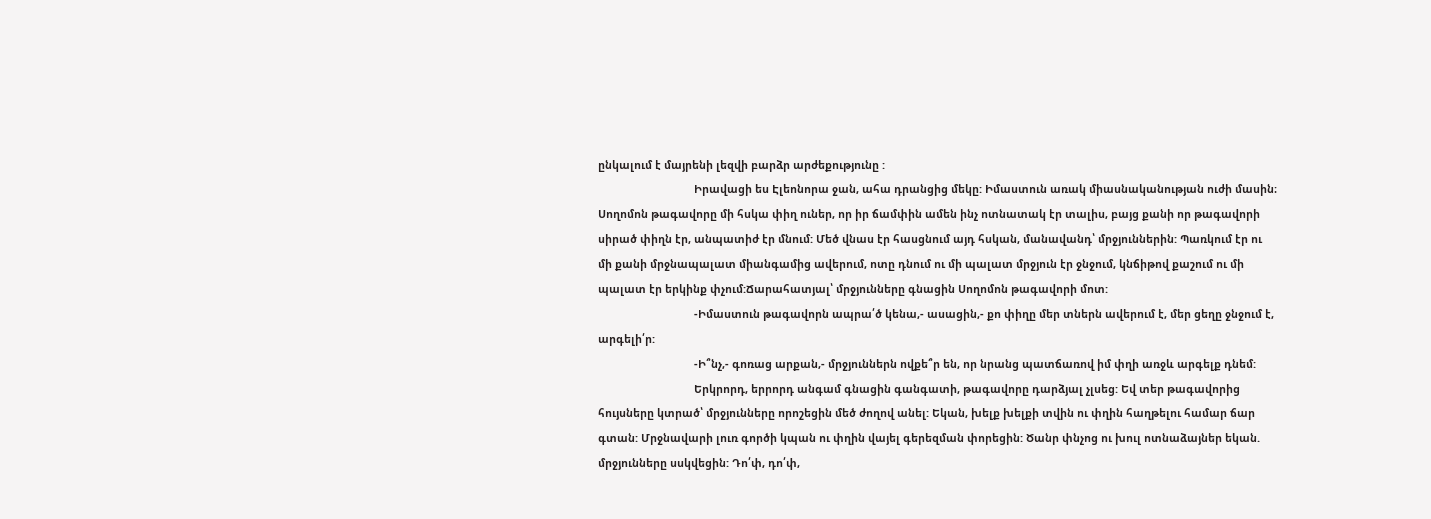ընկալում է մայրենի լեզվի բարձր արժեքությունը :
                                Իրավացի ես Էլեոնորա ջան, ահա դրանցից մեկը: Իմաստուն առակ միասնականության ուժի մասին։ Սողոմոն թագավորը մի հսկա փիղ ուներ, որ իր ճամփին ամեն ինչ ոտնատակ էր տալիս, բայց քանի որ թագավորի սիրած փիղն էր, անպատիժ էր մնում: Մեծ վնաս էր հասցնում այդ հսկան, մանավանդ՝ մրջյուններին: Պառկում էր ու մի քանի մրջնապալատ միանգամից ավերում, ոտը դնում ու մի պալատ մրջյուն էր ջնջում, կնճիթով քաշում ու մի պալատ էր երկինք փչում:Ճարահատյալ՝ մրջյունները գնացին Սողոմոն թագավորի մոտ:
                                -Իմաստուն թագավորն ապրա՛ծ կենա,- ասացին,- քո փիղը մեր տներն ավերում է, մեր ցեղը ջնջում է, արգելի՛ր:
                                -Ի՞նչ,- գոռաց արքան,- մրջյուններն ովքե՞ր են, որ նրանց պատճառով իմ փղի առջև արգելք դնեմ:
                                Երկրորդ, երրորդ անգամ գնացին գանգատի, թագավորը դարձյալ չլսեց: Եվ տեր թագավորից հույսները կտրած՝ մրջյունները որոշեցին մեծ ժողով անել: Եկան, խելք խելքի տվին ու փղին հաղթելու համար ճար գտան: Մրջնավարի լուռ գործի կպան ու փղին վայել գերեզման փորեցին: Ծանր փնչոց ու խուլ ոտնաձայներ եկան. մրջյունները սսկվեցին: Դո՛փ, դո՛փ,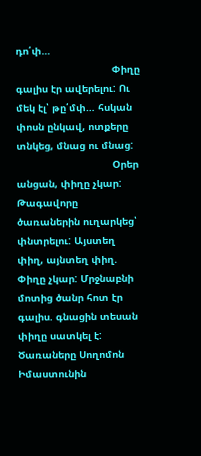դո՛փ…
                                Փիղը գալիս էր ավերելու: Ու մեկ էլ՝ թը՛մփ… հսկան փոսն ընկավ, ոտքերը տնկեց, մնաց ու մնաց:
                                Օրեր անցան, փիղը չկար: Թագավորը ծառաներին ուղարկեց՝ փնտրելու: Այստեղ փիղ, այնտեղ փիղ. Փիղը չկար: Մրջնաբնի մոտից ծանր հոտ էր գալիս. գնացին տեսան փիղը սատկել է: Ծառաները Սողոմոն Իմաստունին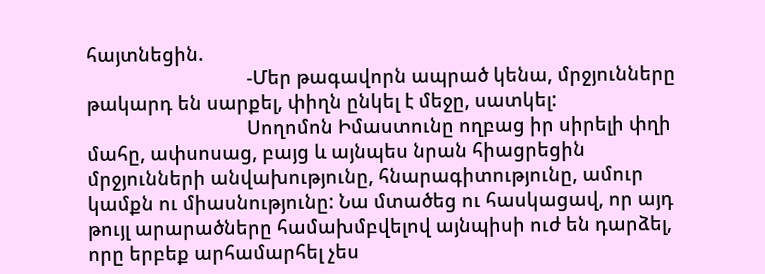հայտնեցին.
                                -Մեր թագավորն ապրած կենա, մրջյունները թակարդ են սարքել, փիղն ընկել է մեջը, սատկել:
                                Սողոմոն Իմաստունը ողբաց իր սիրելի փղի մահը, ափսոսաց, բայց և այնպես նրան հիացրեցին մրջյունների անվախությունը, հնարագիտությունը, ամուր կամքն ու միասնությունը: Նա մտածեց ու հասկացավ, որ այդ թույլ արարածները համախմբվելով այնպիսի ուժ են դարձել, որը երբեք արհամարհել չես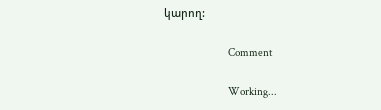կարող:

                                Comment

                                Working...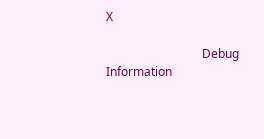X

                                Debug Information